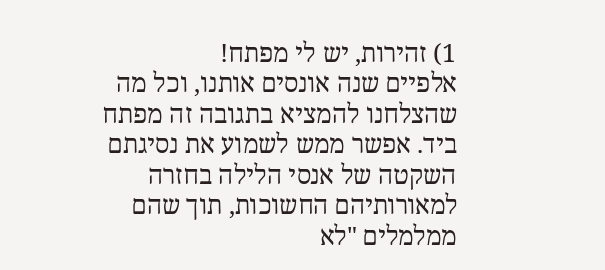1) זהירות, יש לי מפתח!
אלפיים שנה אונסים אותנו, וכל מה שהצלחנו להמציא בתגובה זה מפתח ביד. אפשר ממש לשמוע את נסיגתם השקטה של אנסי הלילה בחזרה למאורותיהם החשוכות, תוך שהם ממלמלים "לא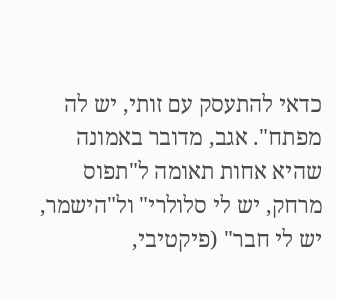כדאי להתעסק עם זותי, יש לה מפתח". אגב, מדובר באמונה שהיא אחות תאומה ל"תפוס מרחק, יש לי סלולרי" ול"הישמר, יש לי חבר" (פיקטיבי,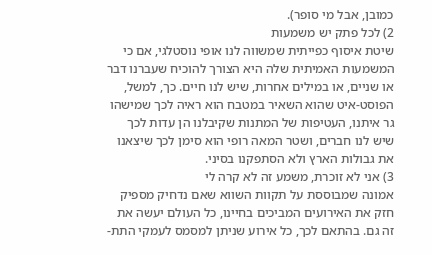כמובן, אבל מי סופר).
2) לכל פתק יש משמעות
שיטת איסוף כפייתית שמשווה לנו אופי נוסטלגי, אם כי המשמעות האמיתית שלה היא הצורך להוכיח שעברנו דבר או שניים, או במילים אחרות, שיש לנו חיים. כך, למשל, הפוסט-איט שהוא השאיר במטבח הוא ראיה לכך שמישהו גר איתנו, העטיפות של המתנות שקיבלנו הן עדות לכך שיש לנו חברים, ושטר המאה רופי הוא סימן לכך שיצאנו את גבולות הארץ ולא הסתפקנו בסיני.
3) אני לא זוכרת, משמע זה לא קרה לי
אמונה שמבוססת על תקוות השווא שאם נדחיק מספיק חזק את האירועים המביכים בחיינו, כל העולם יעשה את זה גם. בהתאם לכך, כל אירוע שניתן למסמס לעמקי התת-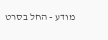מודע - החל בסרט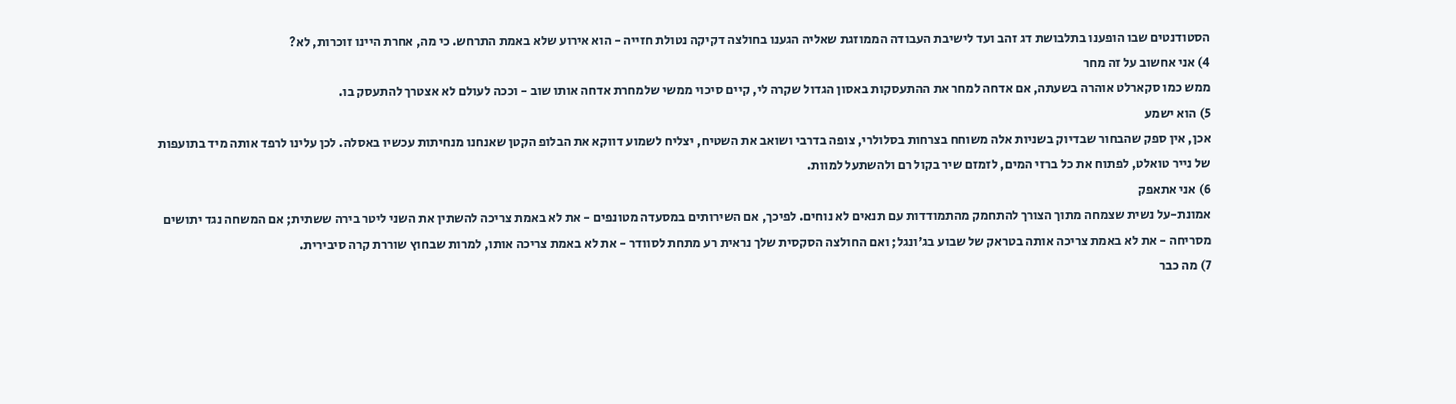הסטודנטים שבו הופענו בתלבושת דג זהב ועד לישיבת העבודה הממוזגת שאליה הגענו בחולצה דקיקה נטולת חזייה - הוא אירוע שלא באמת התרחש. כי מה, אחרת היינו זוכרות, לא?
4) אני אחשוב על זה מחר
ממש כמו סקארלט אוהרה בשעתה, אם אדחה למחר את ההתעסקות באסון הגדול שקרה לי, קיים סיכוי ממשי שלמחרת אדחה אותו שוב - וככה לעולם לא אצטרך להתעסק בו.
5) הוא ישמע
אכן, אין ספק שהבחור שבדיוק בשניות אלה משוחח בצרחות בסלולרי, צופה בדרבי ושואב את השטיח, יצליח לשמוע דווקא את הבלופ הקטן שאנחנו מנחיתות עכשיו באסלה. לכן עלינו לרפד אותה מיד בתועפות של נייר טואלט, לפתוח את כל ברזי המים, לזמזם שיר בקול רם ולהשתעל למוות.
6) אני אתאפק
אמונת-על נשית שצמחה מתוך הצורך להתחמק מהתמודדות עם תנאים לא נוחים. לפיכך, אם השירותים במסעדה מטונפים - את לא באמת צריכה להשתין את השני ליטר בירה ששתית; אם המשחה נגד יתושים מסריחה - את לא באמת צריכה אותה בטראק של שבוע בג'ונגל; ואם החולצה הסקסית שלך נראית רע מתחת לסוודר - את לא באמת צריכה אותו, למרות שבחוץ שוררת קרה סיבירית.
7) מה כבר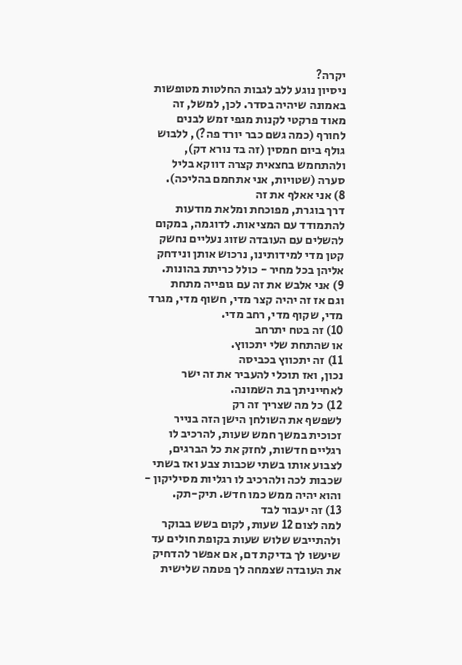יקרה?
ניסיון נוגע ללב לגבות החלטות מטופשות באמונה שיהיה בסדר. לכן, למשל, זה מאוד פרקטי לקנות מגפי זמש לבנים לחורף (כמה גשם כבר יורד פה?), ללבוש גולף ביום חמסין (זה בד נורא דק), ולהתחמש בחצאית קצרה דווקא בליל סערה (שטויות, אני אתחמם בהליכה).
8) אני אאלף את זה
דרך בוגרת, מפוכחת ומלאת מודעות להתמודד עם המציאות. לדוגמה, במקום להשלים עם העובדה שזוג נעליים נחשק קטן מדי למידותינו, נרכוש אותן ונידחק אליהן בכל מחיר - כולל כריתת בהונות.
9) אני אלבש את זה עם גופייה מתחת
וגם אז זה יהיה קצר מדי, חשוף מדי, מגרד מדי, שקוף מדי, רחב מדי.
10) זה בטח יתרחב
או שהתחת שלי יתכווץ.
11) זה יתכווץ בכביסה
נכון, ואז תוכלי להעביר את זה ישר לאחייניתך בת השמונה.
12) כל מה שצריך זה רק
לשפשף את השולחן הישן הזה בנייר זכוכית במשך חמש שעות, להרכיב לו רגליים חדשות, לחזק את כל הברגים, לצבוע אותו בשתי שכבות צבע ואז בשתי שכבות לכה ולהרכיב לו רגליות מסיליקון - והוא יהיה ממש כמו חדש. תיק-תק.
13) זה יעבור לבד
למה לצום 12 שעות, לקום בשש בבוקר ולהתייבש שלוש שעות בקופת חולים עד שיעשו לך בדיקת דם, אם אפשר להדחיק את העובדה שצמחה לך פטמה שלישית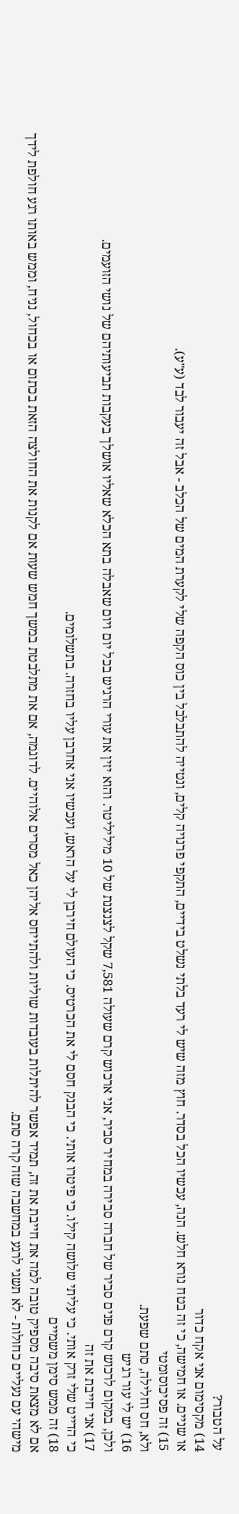על הטבור?
14) מקסימום אני אקח כדור
או שניים. או חמישה, כי זה בטח נורא חלש. הנה, עכשיו הכל בסדר. חוץ מזה שיש לי רעד בלתי נשלט בידיים, התקפי פרנויה קלים, ונטייה להתבלבל בין כוס הקפה שלי לקערת המים של הכלב - אבל זה יעבור לבד (ע"ע).
15) זה פסיכוסומטי
ולא, חס וחלילה, סתם שפעת.
16) יש לי עור רגיש
ולכן, במקום לרכוש קרם פנים סביר של חברה סבירה במחיר סביר, אני ארכוש קרם שעולה 7,581 שקל לצנצנת של 10 מיליליטר. והוא יזין את עורי הרגיש בכל יום ויום שאבלה בתא הכלא שאליו אושלך בעקבות תביעותיהם של נושי הזועמים.
17) אני חייבת את זה
כי הדייט שלי זרק אותי. כי עליתי שלושה קילו. כי פיטרו אותי. כי הבנק חסם לי את הכרטיס. כי העולם חירבן לי על הראש, ועכשיו אני אחרבן עליו בחזרה. בתשלומים.
18) זה ממש סימן משמיים
אם לא מצאת סיבה מספיק טובה למה את חייבת את זה, תמיד אפשר להיתלות בעובדות שוליות ולהתייחס אליהן כאל מסרים אלוהיים. לדוגמה, אם את מתלבטת במשך חמש שעות אם לקנות את החולצה הזאת בכתום או בכחול, נניח, וממש באותו רגע חולפת לידך מישהי עם נעליים כחולות - לא תשגי לרגע במחשבה שזה קרה סתם.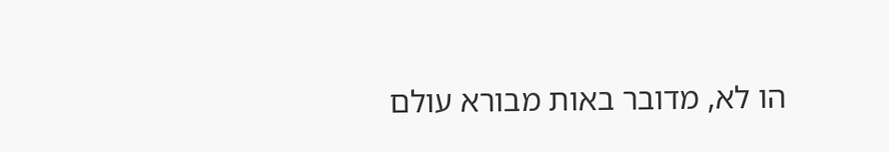הו לא, מדובר באות מבורא עולם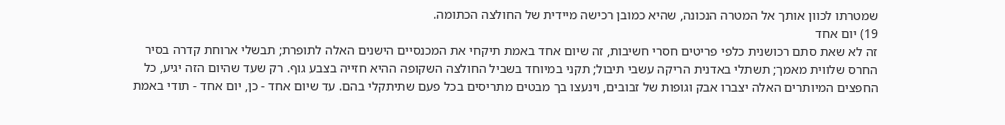שמטרתו לכוון אותך אל המטרה הנכונה, שהיא כמובן רכישה מיידית של החולצה הכתומה.
19) יום אחד
זה לא שאת סתם רכושנית כלפי פריטים חסרי חשיבות, זה שיום אחד באמת תיקחי את המכנסיים הישנים האלה לתופרת; תבשלי ארוחת קדרה בסיר החרס שלווית מאמך; תשתלי באדנית הריקה עשבי תיבול; תקני במיוחד בשביל החולצה השקופה ההיא חזייה בצבע גוף. רק שעד שהיום הזה יגיע, כל החפצים המיותרים האלה יצברו אבק וגופות של זבובים, וינעצו בך מבטים מתריסים בכל פעם שתיתקלי בהם. עד שיום אחד - כן, יום אחד - תודי באמת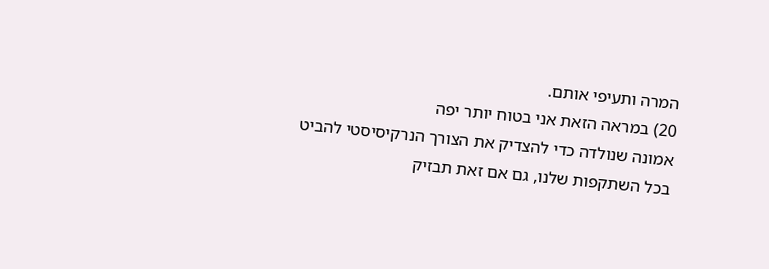המרה ותעיפי אותם.
20) במראה הזאת אני בטוח יותר יפה
אמונה שנולדה כדי להצדיק את הצורך הנרקיסיסטי להביט בכל השתקפות שלנו, גם אם זאת תבזיק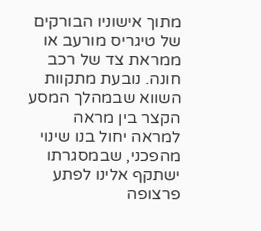מתוך אישוניו הבורקים של טיגריס מורעב או ממראת צד של רכב חונה. נובעת מתקוות השווא שבמהלך המסע הקצר בין מראה למראה יחול בנו שינוי מהפכני, שבמסגרתו ישתקף אלינו לפתע פרצופה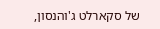של סקארלט ג'והנסון,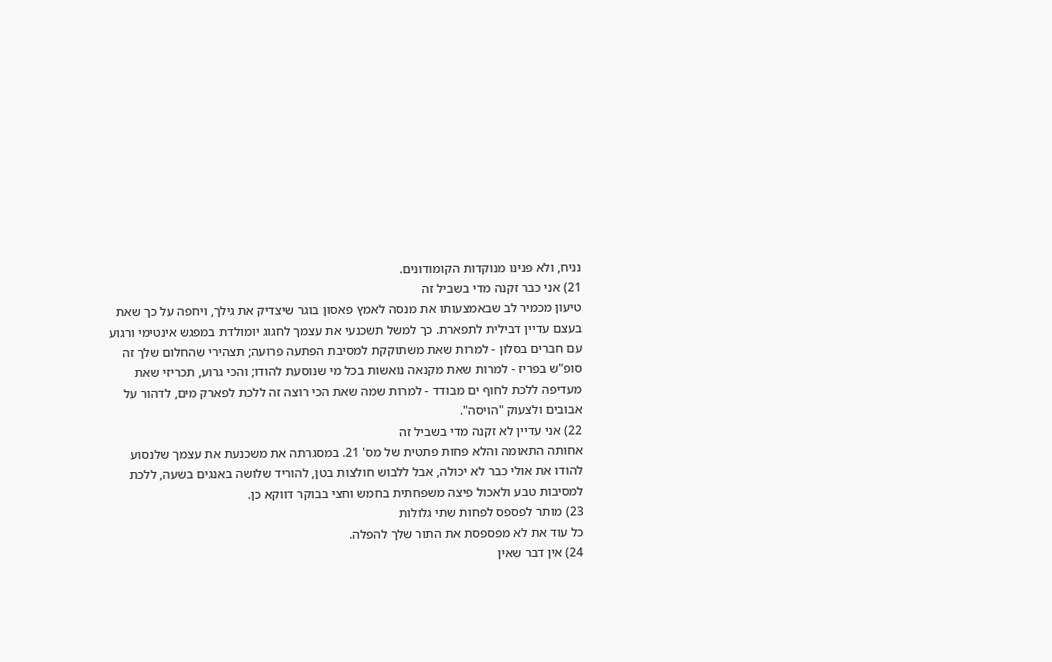נניח, ולא פנינו מנוקדות הקומודונים.
21) אני כבר זקנה מדי בשביל זה
טיעון מכמיר לב שבאמצעותו את מנסה לאמץ פאסון בוגר שיצדיק את גילך, ויחפה על כך שאת בעצם עדיין דבילית לתפארת. כך למשל תשכנעי את עצמך לחגוג יומולדת במפגש אינטימי ורגוע עם חברים בסלון - למרות שאת משתוקקת למסיבת הפתעה פרועה; תצהירי שהחלום שלך זה סופ"ש בפריז - למרות שאת מקנאה נואשות בכל מי שנוסעת להודו; והכי גרוע, תכריזי שאת מעדיפה ללכת לחוף ים מבודד - למרות שמה שאת הכי רוצה זה ללכת לפארק מים, לדהור על אבובים ולצעוק "הויסה".
22) אני עדיין לא זקנה מדי בשביל זה
אחותה התאומה והלא פחות פתטית של מס' 21. במסגרתה את משכנעת את עצמך שלנסוע להודו את אולי כבר לא יכולה, אבל ללבוש חולצות בטן, להוריד שלושה באנגים בשעה, ללכת למסיבות טבע ולאכול פיצה משפחתית בחמש וחצי בבוקר דווקא כן.
23) מותר לפספס לפחות שתי גלולות
כל עוד את לא מפספסת את התור שלך להפלה.
24) אין דבר שאין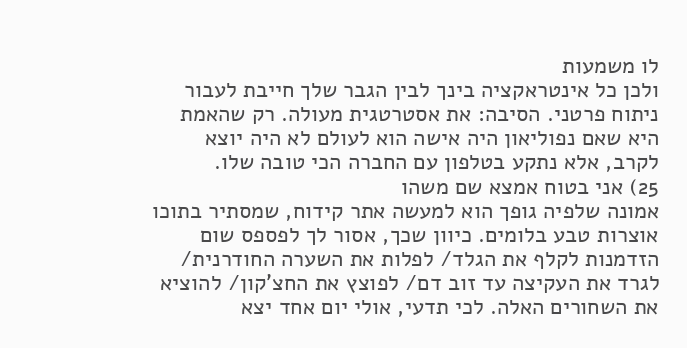לו משמעות
ולכן כל אינטראקציה בינך לבין הגבר שלך חייבת לעבור ניתוח פרטני. הסיבה: את אסטרטגית מעולה. רק שהאמת היא שאם נפוליאון היה אישה הוא לעולם לא היה יוצא לקרב, אלא נתקע בטלפון עם החברה הכי טובה שלו.
25) אני בטוח אמצא שם משהו
אמונה שלפיה גופך הוא למעשה אתר קידוח, שמסתיר בתוכו אוצרות טבע בלומים. כיוון שכך, אסור לך לפספס שום הזדמנות לקלף את הגלד/ לפלות את השערה החודרנית/ לגרד את העקיצה עד זוב דם/ לפוצץ את החצ'קון/ להוציא את השחורים האלה. לכי תדעי, אולי יום אחד יצא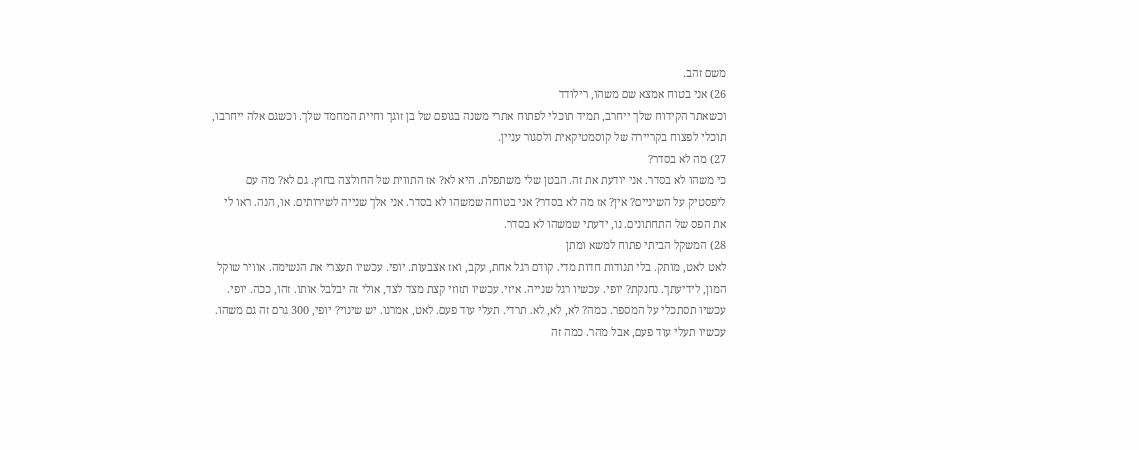משם זהב.
26) אני בטוח אמצא שם משהו, רילודד
וכשאתר הקידוח שלך ייחרב, תמיד תוכלי לפתוח אתרי משנה בגופם של בן זוגך וחיית המחמד שלך. וכשגם אלה ייחרבו, תוכלי לפצוח בקריירה של קוסמטיקאית ולסגור עניין.
27) מה לא בסדר?
כי משהו לא בסדר. אני יודעת את זה. הבטן שלי משתפלת. היא לא? אז התווית של החולצה בחוץ. גם לא? מה עם ליפסטיק על השיניים? אין? אז מה לא בסדר? אני בטוחה שמשהו לא בסדר. אני אלך שנייה לשירותים. או, הנה. ראו לי את הפס של התחתונים. נו, ידעתי שמשהו לא בסדר.
28) המשקל הביתי פתוח למשא ומתן
לאט לאט, מותק. בלי תנודות חדות מדי. קודם רגל אחת, עקב, ואז אצבעות. יופי. עכשיו תעצרי את הנשימה. אוויר שוקל המון, לידיעתך. נחנקת? יופי. עכשיו רגל שנייה. איזי. עכשיו תזוזי קצת מצד לצד, אולי זה יבלבל אותו. זהו, ככה. יופי. עכשיו תסתכלי על המספר. כמה? לא, לא, לא. תרדי. תעלי עוד פעם. לאט, אמרנו. יש שינוי? יופי, 300 גרם זה גם משהו. עכשיו תעלי עוד פעם, אבל מהר. כמה זה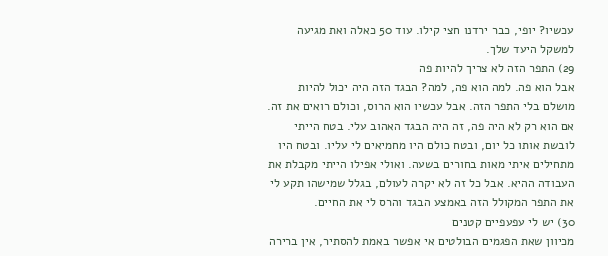עכשיו? יופי, כבר ירדנו חצי קילו. עוד 50 כאלה ואת מגיעה למשקל היעד שלך.
29) התפר הזה לא צריך להיות פה
אבל הוא פה. למה הוא פה, למה? הבגד הזה היה יכול להיות מושלם בלי התפר הזה. אבל עכשיו הוא הרוס, וכולם רואים את זה. אם הוא רק לא היה פה, זה היה הבגד האהוב עלי. בטח הייתי לובשת אותו כל יום, ובטח כולם היו מחמיאים לי עליו. ובטח היו מתחילים איתי מאות בחורים בשעה. ואולי אפילו הייתי מקבלת את העבודה ההיא. אבל כל זה לא יקרה לעולם, בגלל שמישהו תקע לי את התפר המקולל הזה באמצע הבגד והרס לי את החיים.
30) יש לי עפעפיים קטנים
מכיוון שאת הפגמים הבולטים אי אפשר באמת להסתיר, אין ברירה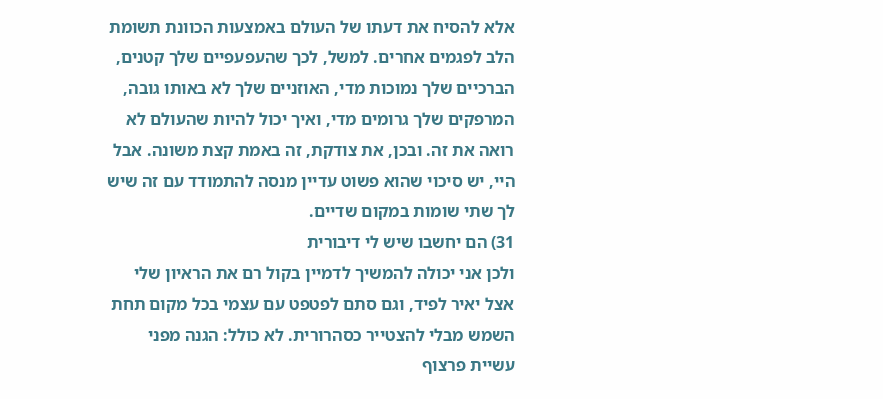אלא להסיח את דעתו של העולם באמצעות הכוונת תשומת הלב לפגמים אחרים. למשל, לכך שהעפעפיים שלך קטנים, הברכיים שלך נמוכות מדי, האוזניים שלך לא באותו גובה, המרפקים שלך גרומים מדי, ואיך יכול להיות שהעולם לא רואה את זה. ובכן, את צודקת, זה באמת קצת משונה. אבל היי, יש סיכוי שהוא פשוט עדיין מנסה להתמודד עם זה שיש לך שתי שומות במקום שדיים.
31) הם יחשבו שיש לי דיבורית
ולכן אני יכולה להמשיך לדמיין בקול רם את הראיון שלי אצל יאיר לפיד, וגם סתם לפטפט עם עצמי בכל מקום תחת השמש מבלי להצטייר כסהרורית. לא כולל: הגנה מפני עשיית פרצוף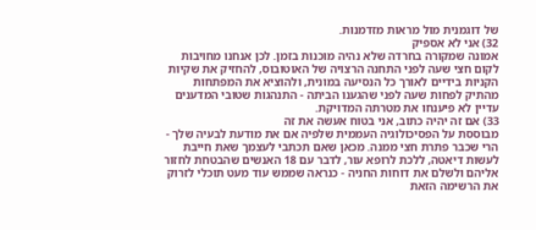של דוגמנית מול מראות מזדמנות.
32) אני לא אספיק
אמונה שמקורה בחרדה שלא נהיה מוכנות בזמן. לכן אנחנו מחויבות לקום חצי שעה לפני התחנה הרצויה של האוטובוס, להחזיק את שקיות הקניות בידיים לאורך כל הנסיעה במונית, ולהוציא את המפתחות מהתיק לפחות שעה לפני שהגענו הביתה - התנהגות שטובי המדענים עדיין לא פיענחו את מטרתה המדויקת.
33) אם זה יהיה כתוב, אני בטוח אעשה את זה
מבוססת על הפסיכולוגיה העממית שלפיה אם את מודעת לבעיה שלך - הרי שכבר פתרת חצי ממנה. מכאן שאם תכתבי לעצמך שאת חייבת לעשות דיאטה, ללכת לרופא עור, לדבר עם 18 האנשים שהבטחת לחזור אליהם ולשלם את דוחות החניה - כנראה שממש עוד מעט תוכלי לזרוק את הרשימה הזאת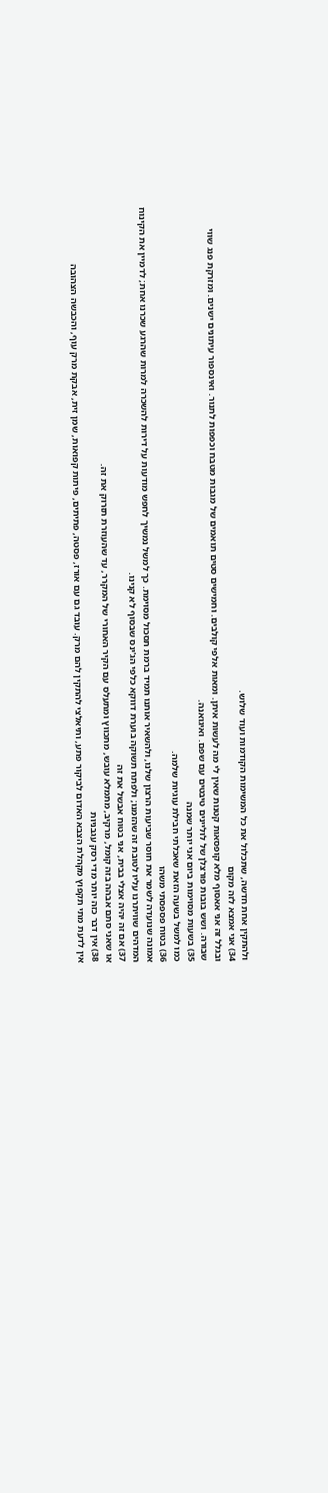ולהתקין אחת חדשה, שתכלול את כל המשימות הקודמות ועוד שלוש.
34) אני אמצא לזה מקום
ובגלל זה אני אאסוף מלא קופסאות קטנות שאין לי מה לעשות איתן. ומאות אלפי קולבים. וחמישים סטים תואמים של מגבות מטבח וכפפות לתנור. ואינספור עיתונים ישנים. ומזרקת פנג שווי שבורה. ושש בובות פורצלן של לוליינים טיבטים עם שפם. ואיגואנה.
35) בשעות מסוימות ביום אני יותר שמנה
כמו למשל בשעה הזאת שאכלתי חבילת עוגיות שלמה.
36) בטוח פספסתי משהו
אמונה שנועדה לשמר את חוסר שביעות הרצון שלנו, ולהשאיר אותנו תמיד ברמת תסכול מסוימת. כך למשל נמשיך לחפש מודעות על דירות להשכרה למרות שהרגע שכרנו אחת; לדמיין את הקינוח המדהים שוויתרנו עליו לטובת זה שהזמנו; ולפתח תשוקה בוערת דווקא כלפי הג'ינס שבסוף לא קנינו.
37) אם זה יהיה אצלי בבית, אני בטוח אבשל את זה
או שאני סתם אבהה בזה קומל, מרקיב, מתמלא עובש, מתכווץ ומתעלס עם הקיר האחורי של המקרר, עד שהעוזרת תזרוק את זה.
38) אין דבר כזה יותר מדי רסק עגבניות
אין לדעת מתי תקפוץ מקהלת הצבא האדום לביקור פתע, ותיאלצי להתקין להם מרק. עובד גם עם אורז, פסטה, פתיתים, פיתות קפואות, שמן זית, אבקת מרק עוף, והכבשה הצהובה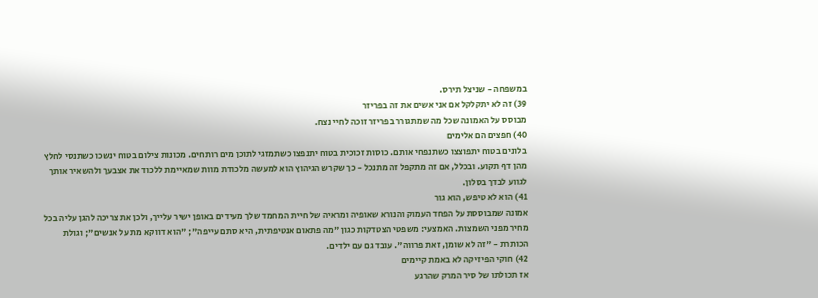במשפחה - שניצל תירס.
39) זה לא יתקלקל אם אני אשים את זה בפריזר
מבוסס על האמונה שכל מה שמתגורר בפריזר זוכה לחיי נצח.
40) חפצים הם אלימים
בלונים בטוח יתפוצצו כשתנפחי אותם. כוסות זכוכית בטוח יתנפצו כשתמזגי לתוכן מים רותחים. מכונות צילום בטוח ינשכו כשתנסי לחלץ מהן דף תקוע. ובכלל, אם זה מתקפל זה מתנכל - כך שקרש הגיהוץ הוא למעשה מלכודת מוות שמאיימת ללכוד את אצבעך ולהשאיר אותך לגווע לבדך בסלון.
41) הוא לא טיפש, הוא גור
אמונה שמבוססת על הפחד העמוק והנורא שאופיה ומראיה של חיית המחמד שלך מעידים באופן ישיר עלייך, ולכן את צריכה להגן עליה בכל מחיר מפני השמצות. האמצעי: משפטי הצטדקות כגון "מה פתאום אנטיפתית, היא סתם עייפה"; "הוא דווקא מת על אנשים"; וגולת הכותרת - "זה לא שומן, זאת פרווה". עובד גם עם ילדים.
42) חוקי הפיזיקה לא באמת קיימים
אז תכולתו של סיר המרק שהרגע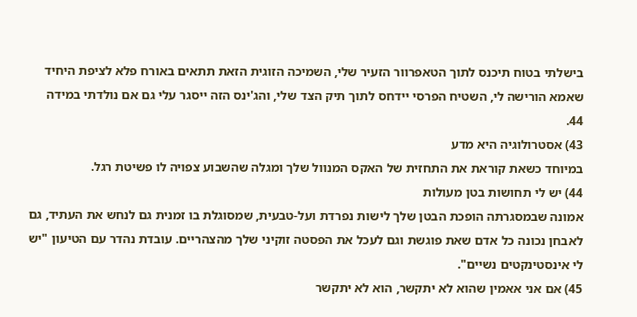בישלתי בטוח תיכנס לתוך הטאפרוור הזעיר שלי, השמיכה הזוגית הזאת תתאים באורח פלא לציפת היחיד שאמא הורישה לי, השטיח הפרסי יידחס לתוך תיק הצד שלי, והג'ינס הזה ייסגר עלי גם אם נולדתי במידה 44.
43) אסטרולוגיה היא מדע
במיוחד כשאת קוראת את התחזית של האקס המנוול שלך ומגלה שהשבוע צפויה לו פשיטת רגל.
44) יש לי תחושות בטן מעולות
אמונה שבמסגרתה הופכת הבטן שלך לישות נפרדת ועל-טבעית, שמסוגלת בו זמנית גם לנחש את העתיד, גם לאבחן נכונה כל אדם שאת פוגשת וגם לעכל את הפסטה זוקיני שלך מהצהריים. עובדת נהדר עם הטיעון "יש לי אינסטינקטים נשיים".
45) אם אני אאמין שהוא לא יתקשר, הוא לא יתקשר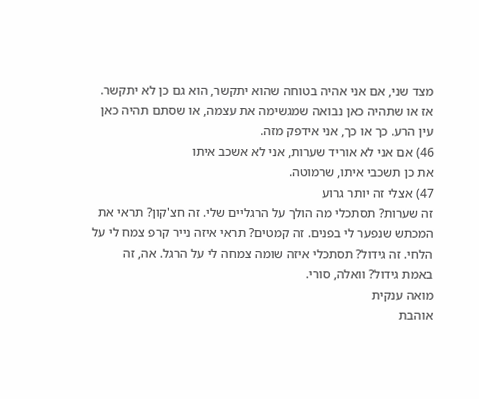מצד שני, אם אני אהיה בטוחה שהוא יתקשר, הוא גם כן לא יתקשר. אז או שתהיה כאן נבואה שמגשימה את עצמה, או שסתם תהיה כאן עין הרע. כך או כך, אני אידפק מזה.
46) אם אני לא אוריד שערות, אני לא אשכב איתו
את כן תשכבי איתו, שרמוטה.
47) אצלי זה יותר גרוע
זה שערות? תסתכלי מה הולך על הרגליים שלי. זה חצ'קון? תראי את המכתש שנפער לי בפנים. זה קמטים? תראי איזה נייר קרפ צמח לי על הלחי. זה גידול? תסתכלי איזה שומה צמחה לי על הרגל. אה, זה באמת גידול? וואלה, סורי.
מואה ענקית
אוהבת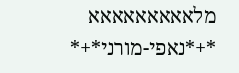מלאאאאאאאאא
*+*נאפי-מורני*+*